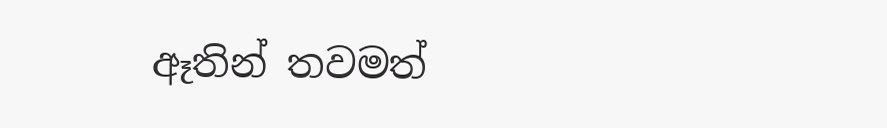ඈතින් තවමත්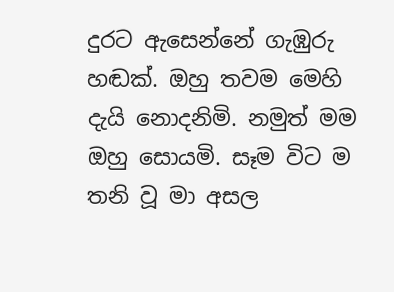දුරට ඇසෙන්නේ ගැඹුරු හඬක්. ඔහු තවම මෙහි දැයි නොදනිමි. නමුත් මම ඔහු සොයමි. සෑම විට ම තනි වූ මා අසල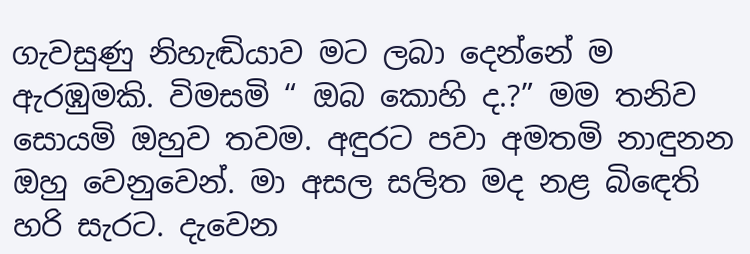ගැවසුණු නිහැඬියාව මට ලබා දෙන්නේ ම ඇරඹුමකි. විමසමි “ ඔබ කොහි ද.?” මම තනිව සොයමි ඔහුව තවම. අඳුරට පවා අමතමි නාඳුනන ඔහු වෙනුවෙන්. මා අසල සලිත මද නළ බිඳෙති හරි සැරට. දැවෙන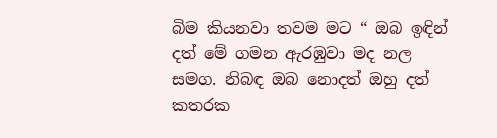බිම කියනවා තවම මට “ ඔබ ඉඳින් දත් මේ ගමන ඇරඹුවා මද නල සමග. නිබඳ ඔබ නොදත් ඔහු දත් කතරක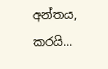අන්තය, කරයි...